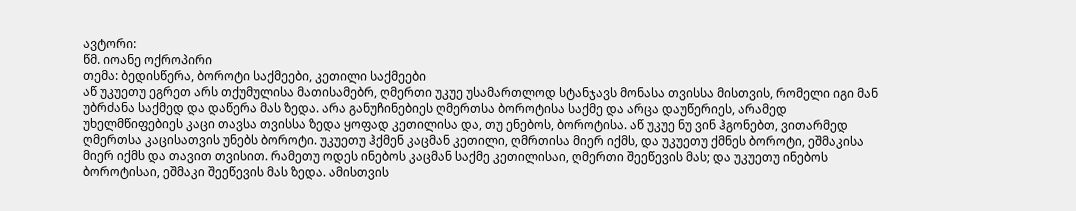ავტორი:
წმ. იოანე ოქროპირი
თემა: ბედისწერა, ბოროტი საქმეები, კეთილი საქმეები
აწ უკუეთუ ეგრეთ არს თქუმულისა მათისამებრ, ღმერთი უკუე უსამართლოდ სტანჯავს მონასა თვისსა მისთვის, რომელი იგი მან უბრძანა საქმედ და დაწერა მას ზედა. არა განუჩინებიეს ღმერთსა ბოროტისა საქმე და არცა დაუწერიეს, არამედ უხელმწიფებიეს კაცი თავსა თვისსა ზედა ყოფად კეთილისა და, თუ ენებოს, ბოროტისა. აწ უკუე ნუ ვინ ჰგონებთ, ვითარმედ ღმერთსა კაცისათვის უნებს ბოროტი. უკუეთუ ჰქმენ კაცმან კეთილი, ღმრთისა მიერ იქმს, და უკუეთუ ქმნეს ბოროტი, ეშმაკისა მიერ იქმს და თავით თვისით. რამეთუ ოდეს ინებოს კაცმან საქმე კეთილისაი, ღმერთი შეეწევის მას; და უკუეთუ ინებოს ბოროტისაი, ეშმაკი შეეწევის მას ზედა. ამისთვის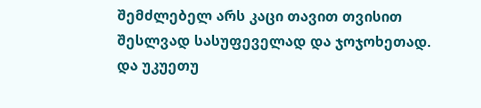შემძლებელ არს კაცი თავით თვისით შესლვად სასუფეველად და ჯოჯოხეთად. და უკუეთუ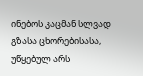ინებოს კაცმან სლვად გზასა ცხორებისასა, უწყებულ არს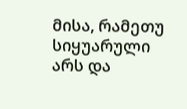მისა, რამეთუ სიყუარული არს და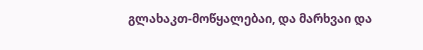გლახაკთ-მოწყალებაი, და მარხვაი და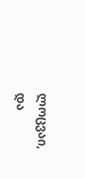ლოცვაი, და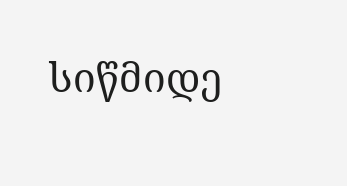სიწმიდე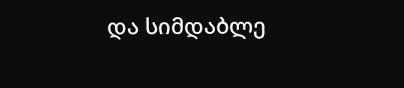და სიმდაბლე